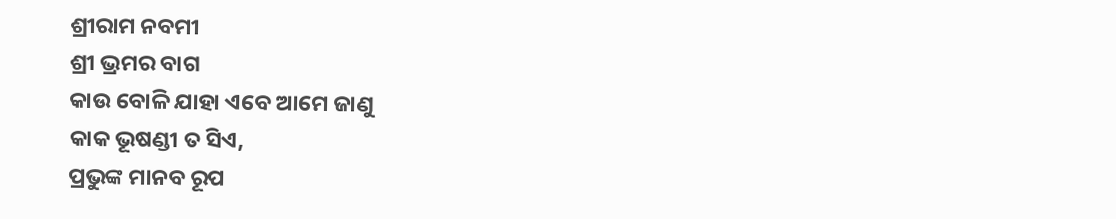ଶ୍ରୀରାମ ନବମୀ
ଶ୍ରୀ ଭ୍ରମର ବାଗ
କାଉ ବୋଳି ଯାହା ଏବେ ଆମେ ଜାଣୁ
କାକ ଭୂଷଣ୍ଡୀ ତ ସିଏ,
ପ୍ରଭୁଙ୍କ ମାନବ ରୂପ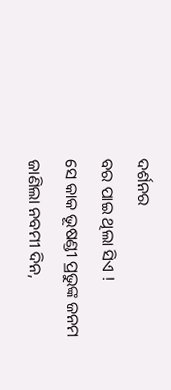ଦର୍ଶନର
ବର ପାଇ ଥିଲା ସିଏ !
ସେ କାକ ଭୂଷଣ୍ଡୀ ପ୍ରଭୁଙ୍କ ଜନମ
ଜାଣିଲା ନବମୀ ଦିନ,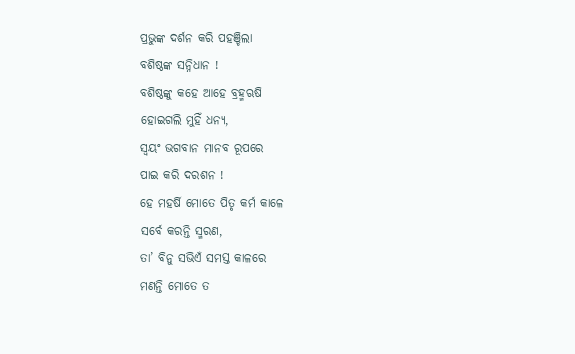ପ୍ରଭୁଙ୍କ ଦର୍ଶନ କରି ପହଞ୍ଚିଲା
ବଶିଷ୍ଠଙ୍କ ସନ୍ନିଧାନ !
ବଶିଷ୍ଠଙ୍କୁ କହେ ଆହେ ବ୍ରହ୍ମଋଷି
ହୋଇଗଲି ମୁହିଁ ଧନ୍ୟ,
ସ୍ୱୟଂ ଭଗବାନ ମାନବ ରୂପରେ
ପାଇ କରି ଦରଶନ !
ହେ ମହର୍ଷି ମୋତେ ପିତୃ କର୍ମ କାଳେ
ସର୍ବେ କରନ୍ତି ସ୍ମରଣ,
ତା’ ବିନୁ ସଭିଏଁ ସମସ୍ତ କାଳରେ
ମଣନ୍ତି ମୋତେ ତ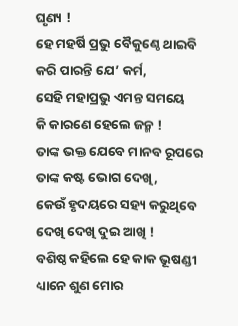ଘୃଣ୍ୟ !
ହେ ମହର୍ଷି ପ୍ରଭୁ ବୈକୁଣ୍ଠେ ଥାଇବି
କରି ପାରନ୍ତି ଯେ’ କର୍ମ,
ସେହି ମହାପ୍ରଭୁ ଏମନ୍ତ ସମୟେ
କି କାରଣେ ହେଲେ ଜନ୍ମ !
ତାଙ୍କ ଭକ୍ତ ଯେବେ ମାନବ ରୂପରେ
ତାଙ୍କ କଷ୍ଟ ଭୋଗ ଦେଖି,
କେଉଁ ହୃଦୟରେ ସହ୍ୟ କରୁଥିବେ
ଦେଖି ଦେଖି ଦୁଇ ଆଖି !
ବଶିଷ୍ଠ କହିଲେ ହେ କାକ ଭୂଷଣ୍ଡୀ
ଧ୍ୟାନେ ଶୁଣ ମୋର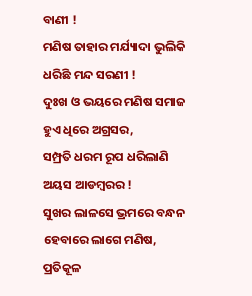ବାଣୀ !
ମଣିଷ ତାହାର ମର୍ଯ୍ୟାଦା ଭୁଲିକି
ଧରିଛି ମନ୍ଦ ସରଣୀ !
ଦୁଃଖ ଓ ଭୟରେ ମଣିଷ ସମାଜ
ହୁଏ ଧିରେ ଅଗ୍ରସର,
ସମ୍ପ୍ରତି ଧରମ ରୂପ ଧରିଲାଣି
ଅୟସ ଆଡମ୍ବରର !
ସୁଖର ଲାଳସେ ଭ୍ରମରେ ବନ୍ଧନ
ହେବାରେ ଲାଗେ ମଣିଷ,
ପ୍ରତିକୂଳ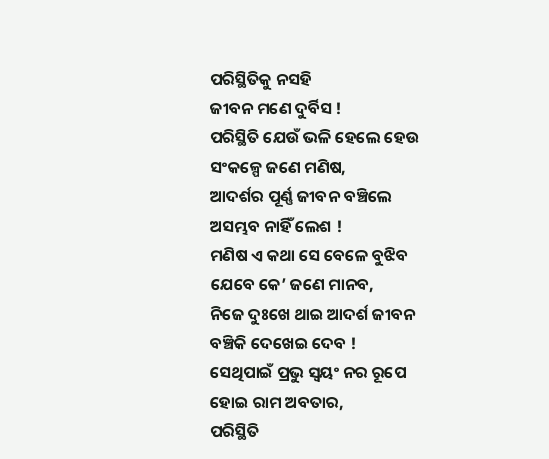ପରିସ୍ଥିତିକୁ ନସହି
ଜୀବନ ମଣେ ଦୁର୍ବିସ !
ପରିସ୍ଥିତି ଯେଉଁ ଭଳି ହେଲେ ହେଉ
ସଂକଳ୍ପେ ଜଣେ ମଣିଷ,
ଆଦର୍ଶର ପୂର୍ଣ୍ଣ ଜୀବନ ବଞ୍ଚିଲେ
ଅସମ୍ଭବ ନାହିଁ ଲେଶ !
ମଣିଷ ଏ କଥା ସେ ବେଳେ ବୁଝିବ
ଯେବେ କେ’ ଜଣେ ମାନବ,
ନିଜେ ଦୁଃଖେ ଥାଇ ଆଦର୍ଶ ଜୀବନ
ବଞ୍ଚିକି ଦେଖେଇ ଦେବ !
ସେଥିପାଇଁ ପ୍ରଭୁ ସ୍ୱୟଂ ନର ରୂପେ
ହୋଇ ରାମ ଅବତାର,
ପରିସ୍ଥିତି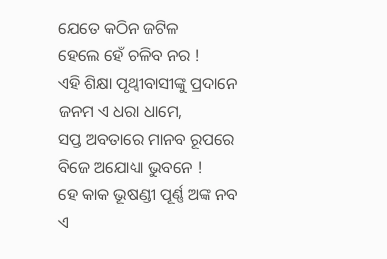ଯେତେ କଠିନ ଜଟିଳ
ହେଲେ ହେଁ ଚଳିବ ନର !
ଏହି ଶିକ୍ଷା ପୃଥ୍ଵୀବାସୀଙ୍କୁ ପ୍ରଦାନେ
ଜନମ ଏ ଧରା ଧାମେ,
ସପ୍ତ ଅବତାରେ ମାନବ ରୂପରେ
ବିଜେ ଅଯୋଧ୍ୟା ଭୁବନେ !
ହେ କାକ ଭୂଷଣ୍ଡୀ ପୂର୍ଣ୍ଣ ଅଙ୍କ ନବ
ଏ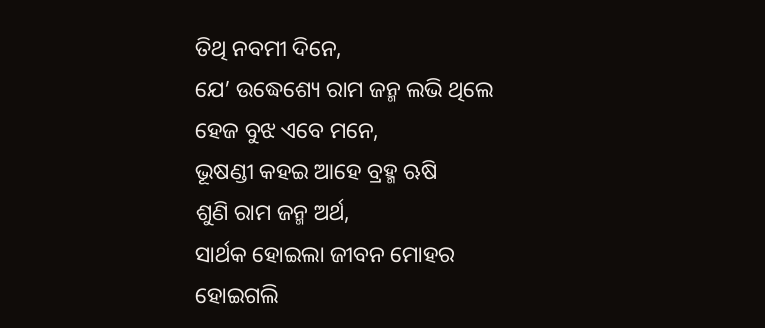ତିଥି ନବମୀ ଦିନେ,
ଯେ’ ଉଦ୍ଧେଶ୍ୟେ ରାମ ଜନ୍ମ ଲଭି ଥିଲେ
ହେଜ ବୁଝ ଏବେ ମନେ,
ଭୂଷଣ୍ଡୀ କହଇ ଆହେ ବ୍ରହ୍ମ ଋଷି
ଶୁଣି ରାମ ଜନ୍ମ ଅର୍ଥ,
ସାର୍ଥକ ହୋଇଲା ଜୀବନ ମୋହର
ହୋଇଗଲି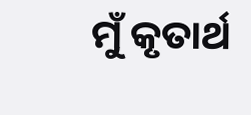ମୁଁ କୃତାର୍ଥ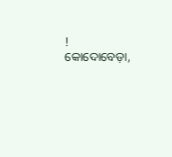!
କୋଦୋବେଡ଼ା,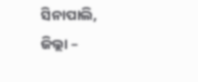ସିନାପାଲି,
ଜିଲ୍ଲା –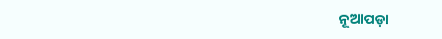ନୂଆପଡ଼ା